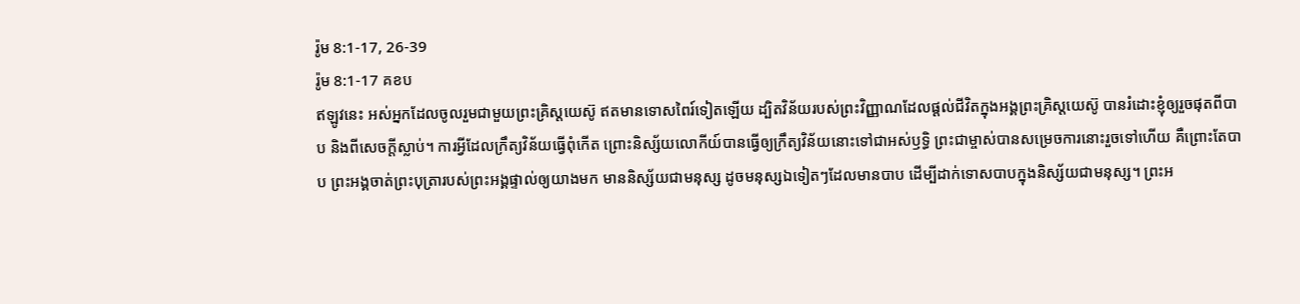រ៉ូម 8:1-17, 26-39
រ៉ូម 8:1-17 គខប
ឥឡូវនេះ អស់អ្នកដែលចូលរួមជាមួយព្រះគ្រិស្តយេស៊ូ ឥតមានទោសពៃរ៍ទៀតឡើយ ដ្បិតវិន័យរបស់ព្រះវិញ្ញាណដែលផ្ដល់ជីវិតក្នុងអង្គព្រះគ្រិស្តយេស៊ូ បានរំដោះខ្ញុំឲ្យរួចផុតពីបាប និងពីសេចក្ដីស្លាប់។ ការអ្វីដែលក្រឹត្យវិន័យធ្វើពុំកើត ព្រោះនិស្ស័យលោកីយ៍បានធ្វើឲ្យក្រឹត្យវិន័យនោះទៅជាអស់ឫទ្ធិ ព្រះជាម្ចាស់បានសម្រេចការនោះរួចទៅហើយ គឺព្រោះតែបាប ព្រះអង្គចាត់ព្រះបុត្រារបស់ព្រះអង្គផ្ទាល់ឲ្យយាងមក មាននិស្ស័យជាមនុស្ស ដូចមនុស្សឯទៀតៗដែលមានបាប ដើម្បីដាក់ទោសបាបក្នុងនិស្ស័យជាមនុស្ស។ ព្រះអ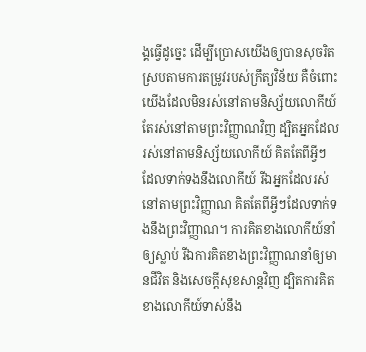ង្គធ្វើដូច្នេះ ដើម្បីប្រោសយើងឲ្យបានសុចរិត ស្របតាមការតម្រូវរបស់ក្រឹត្យវិន័យ គឺចំពោះយើងដែលមិនរស់នៅតាមនិស្ស័យលោកីយ៍ តែរស់នៅតាមព្រះវិញ្ញាណវិញ ដ្បិតអ្នកដែលរស់នៅតាមនិស្ស័យលោកីយ៍ គិតតែពីអ្វីៗដែលទាក់ទងនឹងលោកីយ៍ រីឯអ្នកដែលរស់នៅតាមព្រះវិញ្ញាណ គិតតែពីអ្វីៗដែលទាក់ទងនឹងព្រះវិញ្ញាណ។ ការគិតខាងលោកីយ៍នាំឲ្យស្លាប់ រីឯការគិតខាងព្រះវិញ្ញាណនាំឲ្យមានជីវិត និងសេចក្ដីសុខសាន្តវិញ ដ្បិតការគិតខាងលោកីយ៍ទាស់នឹង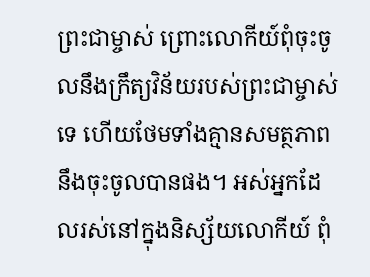ព្រះជាម្ចាស់ ព្រោះលោកីយ៍ពុំចុះចូលនឹងក្រឹត្យវិន័យរបស់ព្រះជាម្ចាស់ទេ ហើយថែមទាំងគ្មានសមត្ថភាពនឹងចុះចូលបានផង។ អស់អ្នកដែលរស់នៅក្នុងនិស្ស័យលោកីយ៍ ពុំ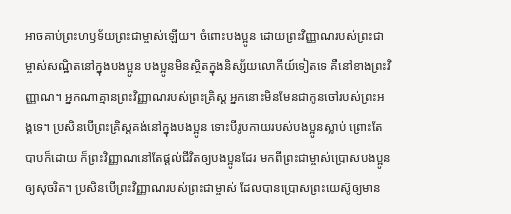អាចគាប់ព្រះហឫទ័យព្រះជាម្ចាស់ឡើយ។ ចំពោះបងប្អូន ដោយព្រះវិញ្ញាណរបស់ព្រះជាម្ចាស់សណ្ឋិតនៅក្នុងបងប្អូន បងប្អូនមិនស្ថិតក្នុងនិស្ស័យលោកីយ៍ទៀតទេ គឺនៅខាងព្រះវិញ្ញាណ។ អ្នកណាគ្មានព្រះវិញ្ញាណរបស់ព្រះគ្រិស្ត អ្នកនោះមិនមែនជាកូនចៅរបស់ព្រះអង្គទេ។ ប្រសិនបើព្រះគ្រិស្តគង់នៅក្នុងបងប្អូន ទោះបីរូបកាយរបស់បងប្អូនស្លាប់ ព្រោះតែបាបក៏ដោយ ក៏ព្រះវិញ្ញាណនៅតែផ្ដល់ជីវិតឲ្យបងប្អូនដែរ មកពីព្រះជាម្ចាស់ប្រោសបងប្អូនឲ្យសុចរិត។ ប្រសិនបើព្រះវិញ្ញាណរបស់ព្រះជាម្ចាស់ ដែលបានប្រោសព្រះយេស៊ូឲ្យមាន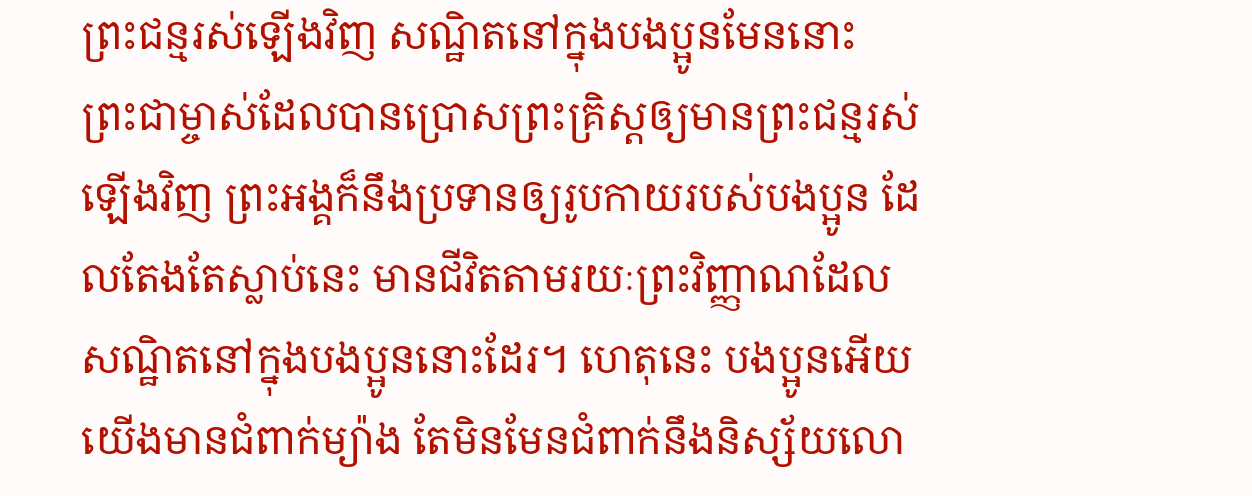ព្រះជន្មរស់ឡើងវិញ សណ្ឋិតនៅក្នុងបងប្អូនមែននោះ ព្រះជាម្ចាស់ដែលបានប្រោសព្រះគ្រិស្តឲ្យមានព្រះជន្មរស់ឡើងវិញ ព្រះអង្គក៏នឹងប្រទានឲ្យរូបកាយរបស់បងប្អូន ដែលតែងតែស្លាប់នេះ មានជីវិតតាមរយៈព្រះវិញ្ញាណដែលសណ្ឋិតនៅក្នុងបងប្អូននោះដែរ។ ហេតុនេះ បងប្អូនអើយ យើងមានជំពាក់ម្យ៉ាង តែមិនមែនជំពាក់នឹងនិស្ស័យលោ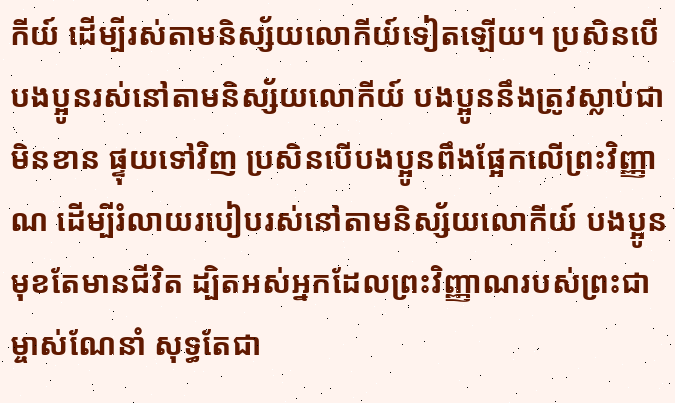កីយ៍ ដើម្បីរស់តាមនិស្ស័យលោកីយ៍ទៀតឡើយ។ ប្រសិនបើបងប្អូនរស់នៅតាមនិស្ស័យលោកីយ៍ បងប្អូននឹងត្រូវស្លាប់ជាមិនខាន ផ្ទុយទៅវិញ ប្រសិនបើបងប្អូនពឹងផ្អែកលើព្រះវិញ្ញាណ ដើម្បីរំលាយរបៀបរស់នៅតាមនិស្ស័យលោកីយ៍ បងប្អូនមុខតែមានជីវិត ដ្បិតអស់អ្នកដែលព្រះវិញ្ញាណរបស់ព្រះជាម្ចាស់ណែនាំ សុទ្ធតែជា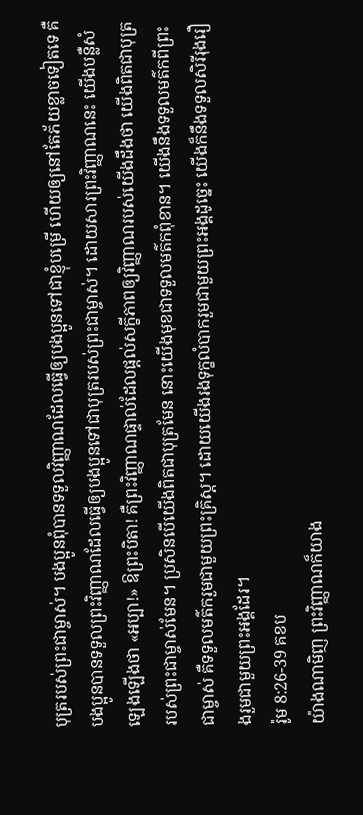បុត្ររបស់ព្រះជាម្ចាស់។ បងប្អូនពុំបានទទួលវិញ្ញាណដែលធ្វើឲ្យបងប្អូនទៅជាខ្ញុំបម្រើ ហើយឲ្យនៅតែភ័យខ្លាចទៀតទេ គឺបងប្អូនបានទទួលព្រះវិញ្ញាណដែលធ្វើឲ្យបងប្អូនទៅជាបុត្ររបស់ព្រះជាម្ចាស់។ ដោយសារព្រះវិញ្ញាណនេះ យើងបន្លឺសំឡេងឡើងថា «អប្បា!» ឱព្រះបិតា! គឺព្រះវិញ្ញាណផ្ទាល់ដែលផ្ដល់សក្ខីភាពឲ្យវិញ្ញាណរបស់យើងដឹងថា យើងពិតជាបុត្ររបស់ព្រះជាម្ចាស់មែន។ ប្រសិនបើយើងពិតជាបុត្រមែន នោះយើងមុខជាទទួលមត៌កពុំខាន។ យើងនឹងទទួលមត៌កពីព្រះជាម្ចាស់ គឺទទួលមត៌ករួមជាមួយព្រះគ្រិស្ត។ ដោយយើងរងទុក្ខលំបាករួមជាមួយព្រះអង្គដូច្នេះ យើងក៏នឹងទទួលសិរីរុងរឿងរួមជាមួយព្រះអង្គដែរ។
រ៉ូម 8:26-39 គខប
យ៉ាងណាមិញ ព្រះវិញ្ញាណក៏យាង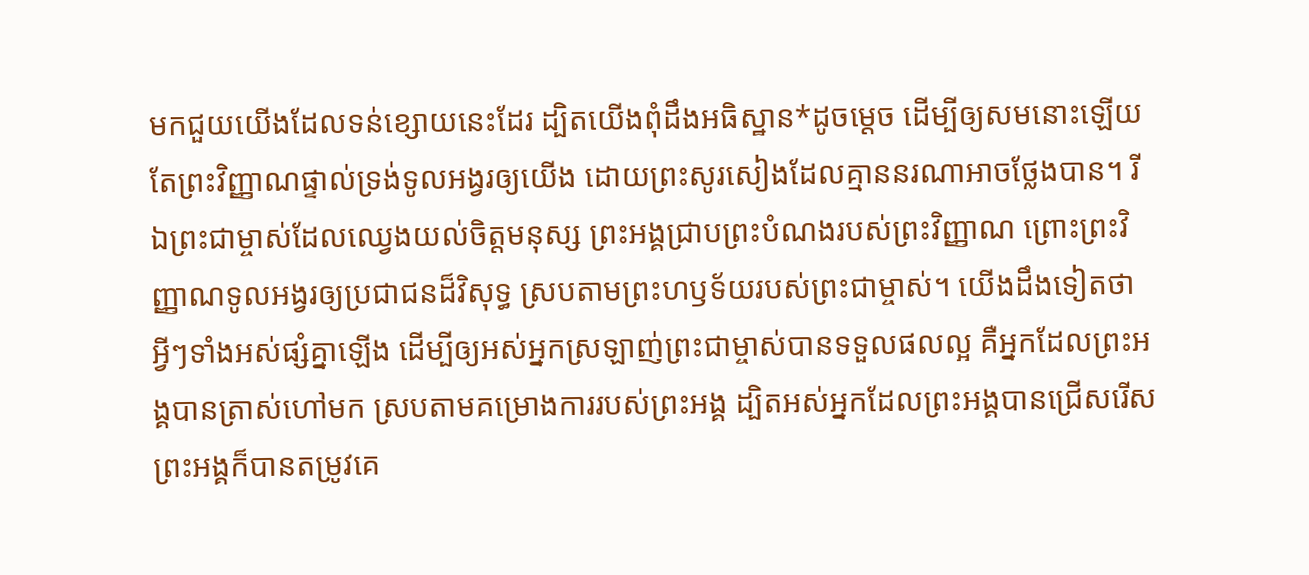មកជួយយើងដែលទន់ខ្សោយនេះដែរ ដ្បិតយើងពុំដឹងអធិស្ឋាន*ដូចម្ដេច ដើម្បីឲ្យសមនោះឡើយ តែព្រះវិញ្ញាណផ្ទាល់ទ្រង់ទូលអង្វរឲ្យយើង ដោយព្រះសូរសៀងដែលគ្មាននរណាអាចថ្លែងបាន។ រីឯព្រះជាម្ចាស់ដែលឈ្វេងយល់ចិត្តមនុស្ស ព្រះអង្គជ្រាបព្រះបំណងរបស់ព្រះវិញ្ញាណ ព្រោះព្រះវិញ្ញាណទូលអង្វរឲ្យប្រជាជនដ៏វិសុទ្ធ ស្របតាមព្រះហឫទ័យរបស់ព្រះជាម្ចាស់។ យើងដឹងទៀតថា អ្វីៗទាំងអស់ផ្សំគ្នាឡើង ដើម្បីឲ្យអស់អ្នកស្រឡាញ់ព្រះជាម្ចាស់បានទទួលផលល្អ គឺអ្នកដែលព្រះអង្គបានត្រាស់ហៅមក ស្របតាមគម្រោងការរបស់ព្រះអង្គ ដ្បិតអស់អ្នកដែលព្រះអង្គបានជ្រើសរើស ព្រះអង្គក៏បានតម្រូវគេ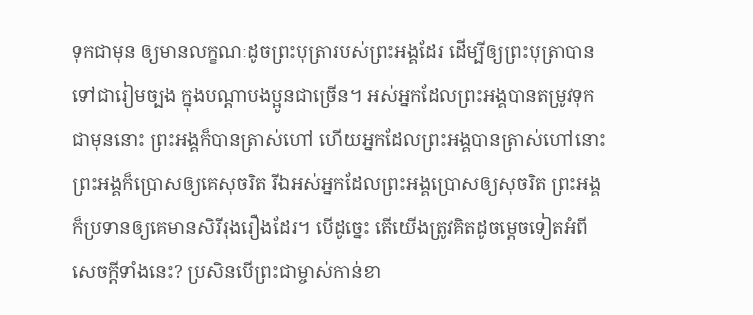ទុកជាមុន ឲ្យមានលក្ខណៈដូចព្រះបុត្រារបស់ព្រះអង្គដែរ ដើម្បីឲ្យព្រះបុត្រាបានទៅជារៀមច្បង ក្នុងបណ្ដាបងប្អូនជាច្រើន។ អស់អ្នកដែលព្រះអង្គបានតម្រូវទុកជាមុននោះ ព្រះអង្គក៏បានត្រាស់ហៅ ហើយអ្នកដែលព្រះអង្គបានត្រាស់ហៅនោះ ព្រះអង្គក៏ប្រោសឲ្យគេសុចរិត រីឯអស់អ្នកដែលព្រះអង្គប្រោសឲ្យសុចរិត ព្រះអង្គក៏ប្រទានឲ្យគេមានសិរីរុងរឿងដែរ។ បើដូច្នេះ តើយើងត្រូវគិតដូចម្ដេចទៀតអំពីសេចក្ដីទាំងនេះ? ប្រសិនបើព្រះជាម្ចាស់កាន់ខា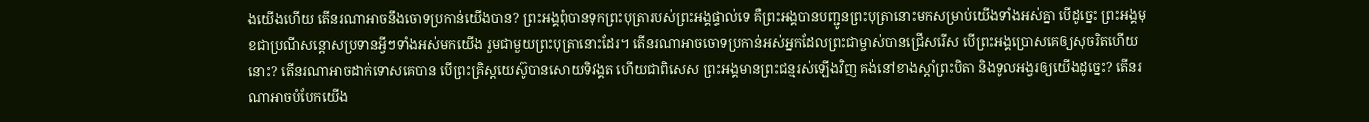ងយើងហើយ តើនរណាអាចនឹងចោទប្រកាន់យើងបាន? ព្រះអង្គពុំបានទុកព្រះបុត្រារបស់ព្រះអង្គផ្ទាល់ទេ គឺព្រះអង្គបានបញ្ជូនព្រះបុត្រានោះមកសម្រាប់យើងទាំងអស់គ្នា បើដូច្នេះ ព្រះអង្គមុខជាប្រណីសន្ដោសប្រទានអ្វីៗទាំងអស់មកយើង រួមជាមួយព្រះបុត្រានោះដែរ។ តើនរណាអាចចោទប្រកាន់អស់អ្នកដែលព្រះជាម្ចាស់បានជ្រើសរើស បើព្រះអង្គប្រោសគេឲ្យសុចរិតហើយនោះ? តើនរណាអាចដាក់ទោសគេបាន បើព្រះគ្រិស្តយេស៊ូបានសោយទិវង្គត ហើយជាពិសេស ព្រះអង្គមានព្រះជន្មរស់ឡើងវិញ គង់នៅខាងស្ដាំព្រះបិតា និងទូលអង្វរឲ្យយើងដូច្នេះ? តើនរណាអាចបំបែកយើង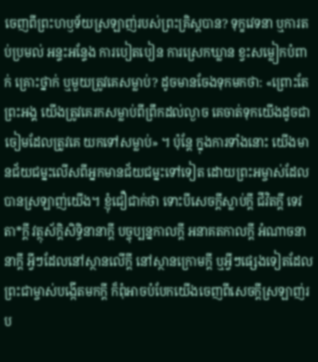ចេញពីព្រះហឫទ័យស្រឡាញ់របស់ព្រះគ្រិស្តបាន? ទុក្ខវេទនា ឬការតប់ប្រមល់ អន្ទះអន្ទែង ការបៀតបៀន ការស្រេកឃ្លាន ខ្វះសម្លៀកបំពាក់ គ្រោះថ្នាក់ ឬមួយត្រូវគេសម្លាប់? ដូចមានចែងទុកមកថា: «ព្រោះតែព្រះអង្គ យើងត្រូវគេរកសម្លាប់ពីព្រឹកដល់ល្ងាច គេចាត់ទុកយើងដូចជាចៀមដែលត្រូវគេ យកទៅសម្លាប់» ។ ប៉ុន្តែ ក្នុងការទាំងនោះ យើងមានជ័យជម្នះលើសពីអ្នកមានជ័យជម្នះទៅទៀត ដោយព្រះអម្ចាស់ដែលបានស្រឡាញ់យើង។ ខ្ញុំជឿជាក់ថា ទោះបីសេចក្ដីស្លាប់ក្ដី ជីវិតក្ដី ទេវតា*ក្ដី វត្ថុស័ក្ដិសិទ្ធិនានាក្ដី បច្ចុប្បន្នកាលក្ដី អនាគតកាលក្ដី អំណាចនានាក្ដី អ្វីៗដែលនៅស្ថានលើក្តី នៅស្ថានក្រោមក្តី ឬអ្វីៗផ្សេងទៀតដែលព្រះជាម្ចាស់បង្កើតមកក្តី ក៏ពុំអាចបំបែកយើងចេញពីសេចក្ដីស្រឡាញ់រប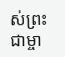ស់ព្រះជាម្ចា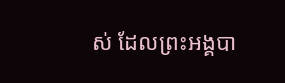ស់ ដែលព្រះអង្គបា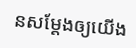នសម្តែងឲ្យយើង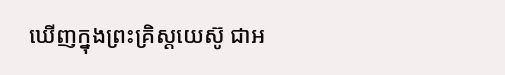ឃើញក្នុងព្រះគ្រិស្តយេស៊ូ ជាអ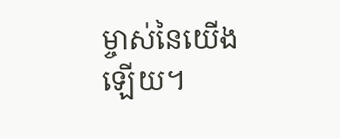ម្ចាស់នៃយើងឡើយ។